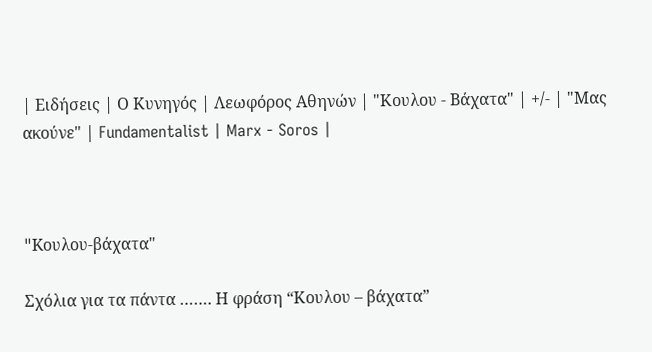| Ειδήσεις | Ο Κυνηγός | Λεωφόρος Αθηνών | "Κουλου - Βάχατα" | +/- | "Μας ακούνε" | Fundamentalist | Marx - Soros |



"Kουλου-βάχατα"

Σχόλια για τα πάντα ……. Η φράση “Κουλου – βάχατα”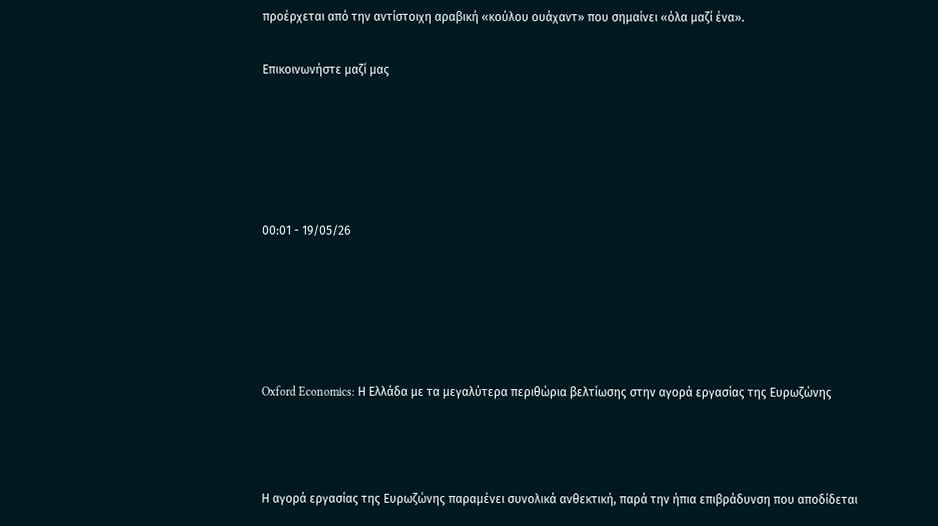προέρχεται από την αντίστοιχη αραβική «κούλου ουάχαντ» που σημαίνει «όλα μαζί ένα».

Επικοινωνήστε μαζί μας





00:01 - 19/05/26





Oxford Economics: Η Ελλάδα με τα μεγαλύτερα περιθώρια βελτίωσης στην αγορά εργασίας της Ευρωζώνης



Η αγορά εργασίας της Ευρωζώνης παραμένει συνολικά ανθεκτική, παρά την ήπια επιβράδυνση που αποδίδεται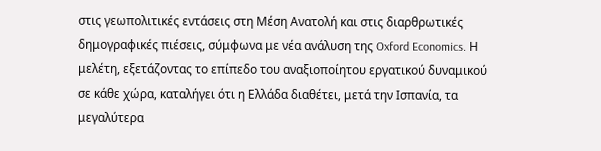στις γεωπολιτικές εντάσεις στη Μέση Ανατολή και στις διαρθρωτικές δημογραφικές πιέσεις, σύμφωνα με νέα ανάλυση της Oxford Economics. Η μελέτη, εξετάζοντας το επίπεδο του αναξιοποίητου εργατικού δυναμικού σε κάθε χώρα, καταλήγει ότι η Ελλάδα διαθέτει, μετά την Ισπανία, τα μεγαλύτερα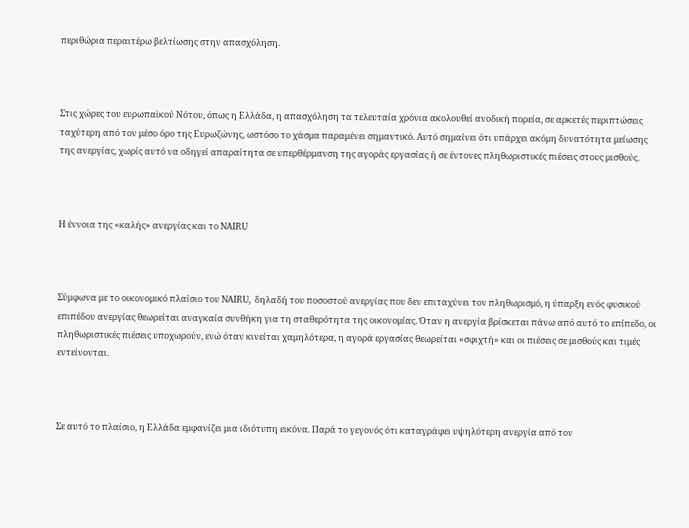περιθώρια περαιτέρω βελτίωσης στην απασχόληση.



Στις χώρες του ευρωπαϊκού Νότου, όπως η Ελλάδα, η απασχόληση τα τελευταία χρόνια ακολουθεί ανοδική πορεία, σε αρκετές περιπτώσεις ταχύτερη από τον μέσο όρο της Ευρωζώνης, ωστόσο το χάσμα παραμένει σημαντικό. Αυτό σημαίνει ότι υπάρχει ακόμη δυνατότητα μείωσης της ανεργίας, χωρίς αυτό να οδηγεί απαραίτητα σε υπερθέρμανση της αγοράς εργασίας ή σε έντονες πληθωριστικές πιέσεις στους μισθούς.



Η έννοια της «καλής» ανεργίας και το NAIRU



Σύμφωνα με το οικονομικό πλαίσιο του NAIRU, δηλαδή του ποσοστού ανεργίας που δεν επιταχύνει τον πληθωρισμό, η ύπαρξη ενός φυσικού επιπέδου ανεργίας θεωρείται αναγκαία συνθήκη για τη σταθερότητα της οικονομίας. Όταν η ανεργία βρίσκεται πάνω από αυτό το επίπεδο, οι πληθωριστικές πιέσεις υποχωρούν, ενώ όταν κινείται χαμηλότερα, η αγορά εργασίας θεωρείται «σφιχτή» και οι πιέσεις σε μισθούς και τιμές εντείνονται.



Σε αυτό το πλαίσιο, η Ελλάδα εμφανίζει μια ιδιότυπη εικόνα. Παρά το γεγονός ότι καταγράφει υψηλότερη ανεργία από τον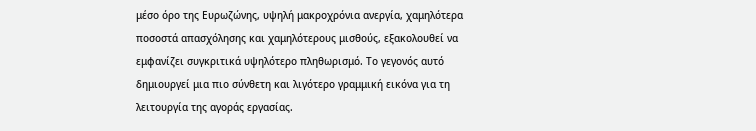μέσο όρο της Ευρωζώνης, υψηλή μακροχρόνια ανεργία, χαμηλότερα ποσοστά απασχόλησης και χαμηλότερους μισθούς, εξακολουθεί να εμφανίζει συγκριτικά υψηλότερο πληθωρισμό. Το γεγονός αυτό δημιουργεί μια πιο σύνθετη και λιγότερο γραμμική εικόνα για τη λειτουργία της αγοράς εργασίας.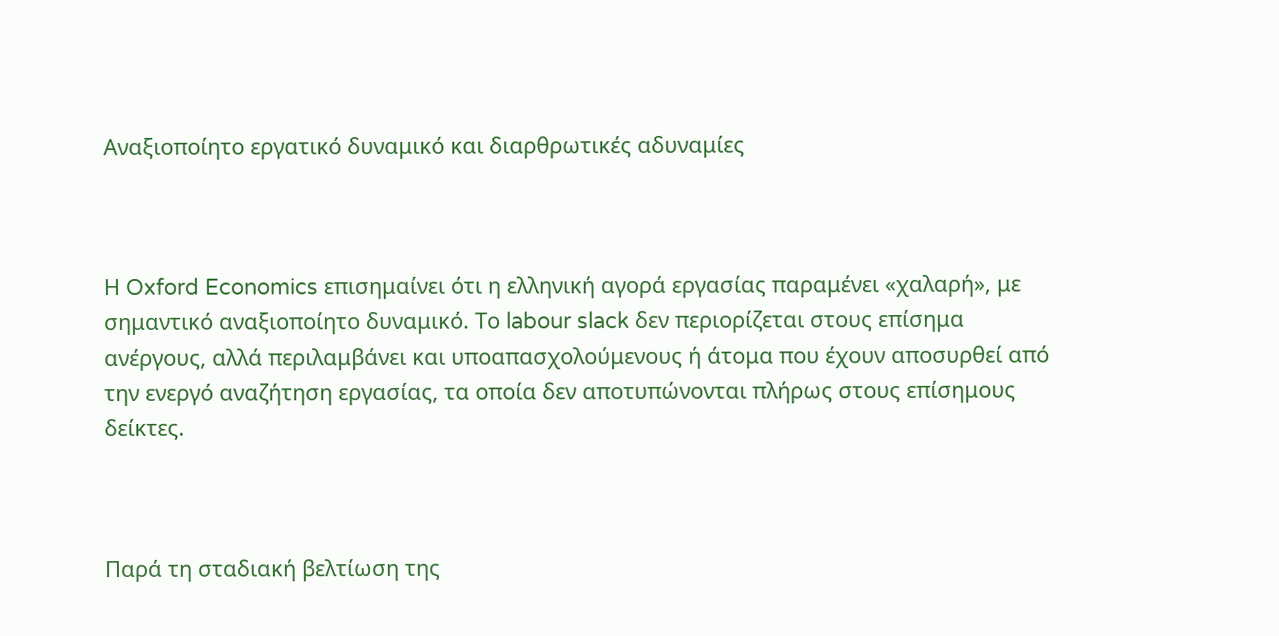Αναξιοποίητο εργατικό δυναμικό και διαρθρωτικές αδυναμίες



Η Oxford Economics επισημαίνει ότι η ελληνική αγορά εργασίας παραμένει «χαλαρή», με σημαντικό αναξιοποίητο δυναμικό. Το labour slack δεν περιορίζεται στους επίσημα ανέργους, αλλά περιλαμβάνει και υποαπασχολούμενους ή άτομα που έχουν αποσυρθεί από την ενεργό αναζήτηση εργασίας, τα οποία δεν αποτυπώνονται πλήρως στους επίσημους δείκτες.



Παρά τη σταδιακή βελτίωση της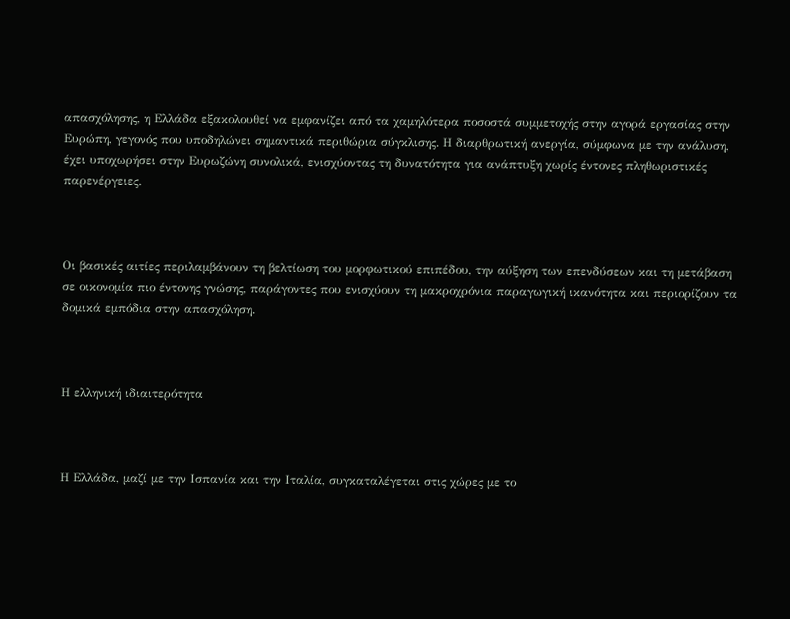απασχόλησης, η Ελλάδα εξακολουθεί να εμφανίζει από τα χαμηλότερα ποσοστά συμμετοχής στην αγορά εργασίας στην Ευρώπη, γεγονός που υποδηλώνει σημαντικά περιθώρια σύγκλισης. Η διαρθρωτική ανεργία, σύμφωνα με την ανάλυση, έχει υποχωρήσει στην Ευρωζώνη συνολικά, ενισχύοντας τη δυνατότητα για ανάπτυξη χωρίς έντονες πληθωριστικές παρενέργειες.



Οι βασικές αιτίες περιλαμβάνουν τη βελτίωση του μορφωτικού επιπέδου, την αύξηση των επενδύσεων και τη μετάβαση σε οικονομία πιο έντονης γνώσης, παράγοντες που ενισχύουν τη μακροχρόνια παραγωγική ικανότητα και περιορίζουν τα δομικά εμπόδια στην απασχόληση.



Η ελληνική ιδιαιτερότητα



Η Ελλάδα, μαζί με την Ισπανία και την Ιταλία, συγκαταλέγεται στις χώρες με το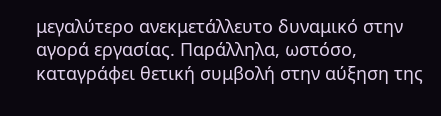μεγαλύτερο ανεκμετάλλευτο δυναμικό στην αγορά εργασίας. Παράλληλα, ωστόσο, καταγράφει θετική συμβολή στην αύξηση της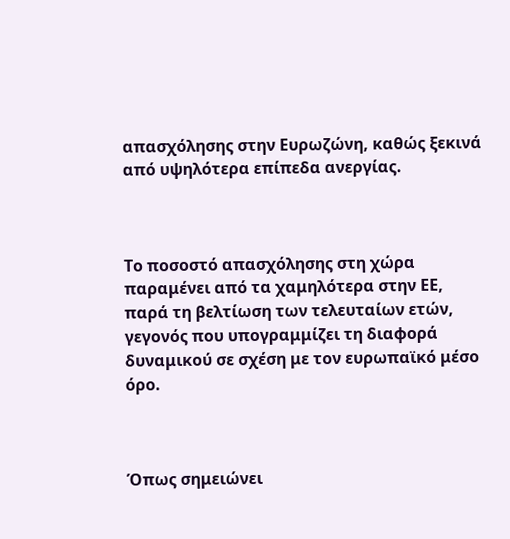απασχόλησης στην Ευρωζώνη, καθώς ξεκινά από υψηλότερα επίπεδα ανεργίας.



Το ποσοστό απασχόλησης στη χώρα παραμένει από τα χαμηλότερα στην ΕΕ, παρά τη βελτίωση των τελευταίων ετών, γεγονός που υπογραμμίζει τη διαφορά δυναμικού σε σχέση με τον ευρωπαϊκό μέσο όρο.



Όπως σημειώνει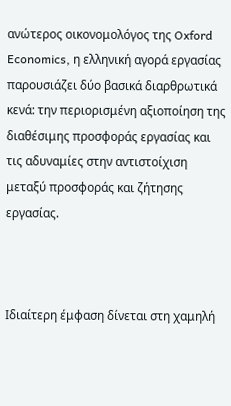ανώτερος οικονομολόγος της Oxford Economics, η ελληνική αγορά εργασίας παρουσιάζει δύο βασικά διαρθρωτικά κενά: την περιορισμένη αξιοποίηση της διαθέσιμης προσφοράς εργασίας και τις αδυναμίες στην αντιστοίχιση μεταξύ προσφοράς και ζήτησης εργασίας.



Ιδιαίτερη έμφαση δίνεται στη χαμηλή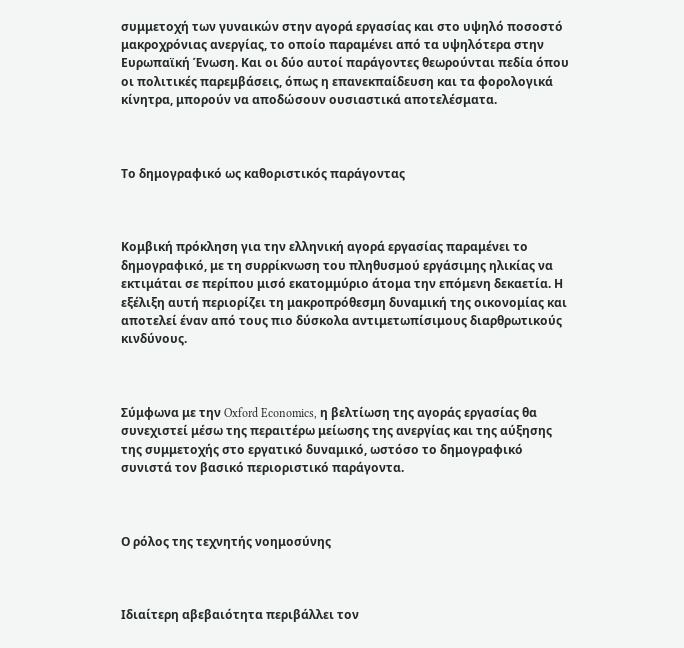συμμετοχή των γυναικών στην αγορά εργασίας και στο υψηλό ποσοστό μακροχρόνιας ανεργίας, το οποίο παραμένει από τα υψηλότερα στην Ευρωπαϊκή Ένωση. Και οι δύο αυτοί παράγοντες θεωρούνται πεδία όπου οι πολιτικές παρεμβάσεις, όπως η επανεκπαίδευση και τα φορολογικά κίνητρα, μπορούν να αποδώσουν ουσιαστικά αποτελέσματα.



Το δημογραφικό ως καθοριστικός παράγοντας



Κομβική πρόκληση για την ελληνική αγορά εργασίας παραμένει το δημογραφικό, με τη συρρίκνωση του πληθυσμού εργάσιμης ηλικίας να εκτιμάται σε περίπου μισό εκατομμύριο άτομα την επόμενη δεκαετία. Η εξέλιξη αυτή περιορίζει τη μακροπρόθεσμη δυναμική της οικονομίας και αποτελεί έναν από τους πιο δύσκολα αντιμετωπίσιμους διαρθρωτικούς κινδύνους.



Σύμφωνα με την Oxford Economics, η βελτίωση της αγοράς εργασίας θα συνεχιστεί μέσω της περαιτέρω μείωσης της ανεργίας και της αύξησης της συμμετοχής στο εργατικό δυναμικό, ωστόσο το δημογραφικό συνιστά τον βασικό περιοριστικό παράγοντα.



Ο ρόλος της τεχνητής νοημοσύνης



Ιδιαίτερη αβεβαιότητα περιβάλλει τον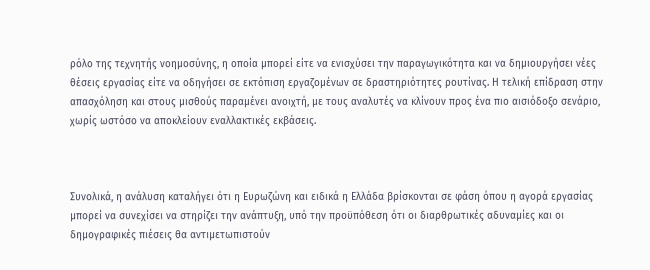ρόλο της τεχνητής νοημοσύνης, η οποία μπορεί είτε να ενισχύσει την παραγωγικότητα και να δημιουργήσει νέες θέσεις εργασίας είτε να οδηγήσει σε εκτόπιση εργαζομένων σε δραστηριότητες ρουτίνας. Η τελική επίδραση στην απασχόληση και στους μισθούς παραμένει ανοιχτή, με τους αναλυτές να κλίνουν προς ένα πιο αισιόδοξο σενάριο, χωρίς ωστόσο να αποκλείουν εναλλακτικές εκβάσεις.



Συνολικά, η ανάλυση καταλήγει ότι η Ευρωζώνη και ειδικά η Ελλάδα βρίσκονται σε φάση όπου η αγορά εργασίας μπορεί να συνεχίσει να στηρίζει την ανάπτυξη, υπό την προϋπόθεση ότι οι διαρθρωτικές αδυναμίες και οι δημογραφικές πιέσεις θα αντιμετωπιστούν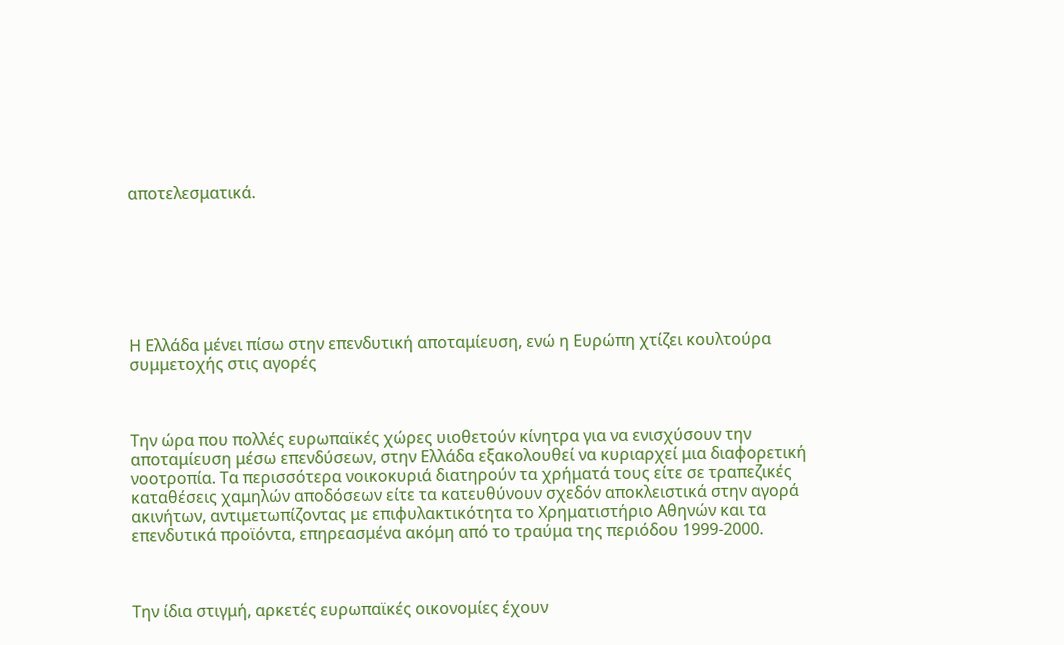αποτελεσματικά.







Η Ελλάδα μένει πίσω στην επενδυτική αποταμίευση, ενώ η Ευρώπη χτίζει κουλτούρα συμμετοχής στις αγορές



Την ώρα που πολλές ευρωπαϊκές χώρες υιοθετούν κίνητρα για να ενισχύσουν την αποταμίευση μέσω επενδύσεων, στην Ελλάδα εξακολουθεί να κυριαρχεί μια διαφορετική νοοτροπία. Τα περισσότερα νοικοκυριά διατηρούν τα χρήματά τους είτε σε τραπεζικές καταθέσεις χαμηλών αποδόσεων είτε τα κατευθύνουν σχεδόν αποκλειστικά στην αγορά ακινήτων, αντιμετωπίζοντας με επιφυλακτικότητα το Χρηματιστήριο Αθηνών και τα επενδυτικά προϊόντα, επηρεασμένα ακόμη από το τραύμα της περιόδου 1999-2000.



Την ίδια στιγμή, αρκετές ευρωπαϊκές οικονομίες έχουν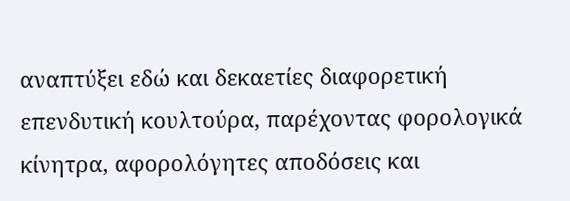αναπτύξει εδώ και δεκαετίες διαφορετική επενδυτική κουλτούρα, παρέχοντας φορολογικά κίνητρα, αφορολόγητες αποδόσεις και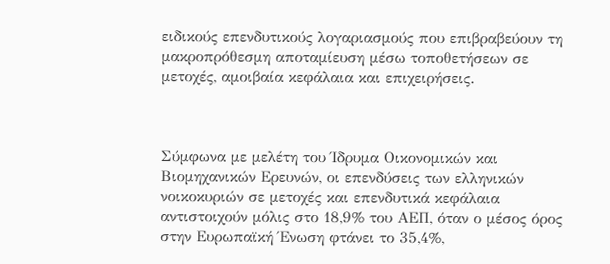ειδικούς επενδυτικούς λογαριασμούς που επιβραβεύουν τη μακροπρόθεσμη αποταμίευση μέσω τοποθετήσεων σε μετοχές, αμοιβαία κεφάλαια και επιχειρήσεις.



Σύμφωνα με μελέτη του Ίδρυμα Οικονομικών και Βιομηχανικών Ερευνών, οι επενδύσεις των ελληνικών νοικοκυριών σε μετοχές και επενδυτικά κεφάλαια αντιστοιχούν μόλις στο 18,9% του ΑΕΠ, όταν ο μέσος όρος στην Ευρωπαϊκή Ένωση φτάνει το 35,4%,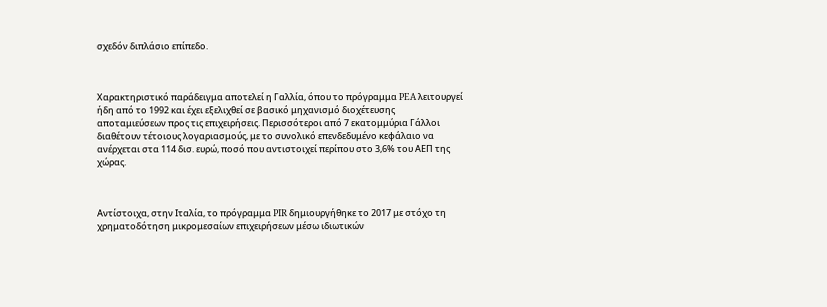σχεδόν διπλάσιο επίπεδο.



Χαρακτηριστικό παράδειγμα αποτελεί η Γαλλία, όπου το πρόγραμμα PEA λειτουργεί ήδη από το 1992 και έχει εξελιχθεί σε βασικό μηχανισμό διοχέτευσης αποταμιεύσεων προς τις επιχειρήσεις. Περισσότεροι από 7 εκατομμύρια Γάλλοι διαθέτουν τέτοιους λογαριασμούς, με το συνολικό επενδεδυμένο κεφάλαιο να ανέρχεται στα 114 δισ. ευρώ, ποσό που αντιστοιχεί περίπου στο 3,6% του ΑΕΠ της χώρας.



Αντίστοιχα, στην Ιταλία, το πρόγραμμα PIR δημιουργήθηκε το 2017 με στόχο τη χρηματοδότηση μικρομεσαίων επιχειρήσεων μέσω ιδιωτικών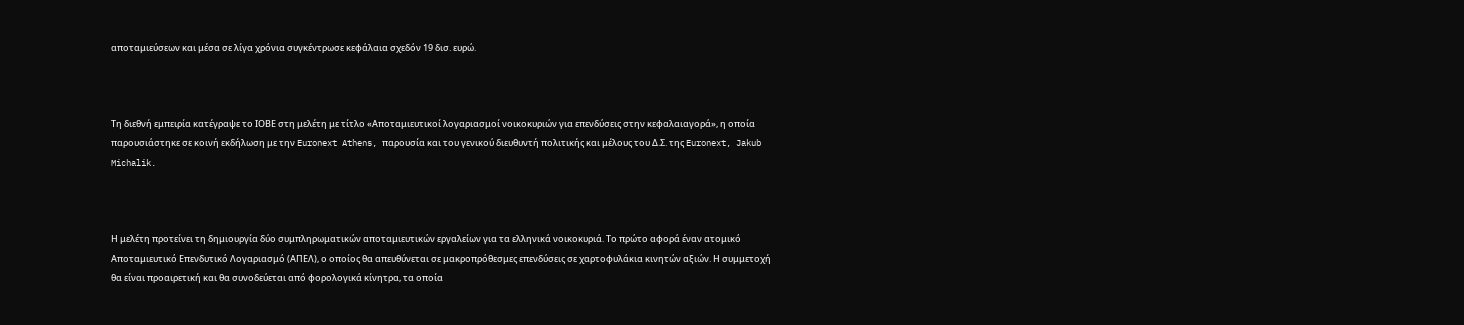αποταμιεύσεων και μέσα σε λίγα χρόνια συγκέντρωσε κεφάλαια σχεδόν 19 δισ. ευρώ.



Τη διεθνή εμπειρία κατέγραψε το ΙΟΒΕ στη μελέτη με τίτλο «Αποταμιευτικοί λογαριασμοί νοικοκυριών για επενδύσεις στην κεφαλαιαγορά», η οποία παρουσιάστηκε σε κοινή εκδήλωση με την Euronext Athens, παρουσία και του γενικού διευθυντή πολιτικής και μέλους του Δ.Σ. της Euronext, Jakub Michalik.



Η μελέτη προτείνει τη δημιουργία δύο συμπληρωματικών αποταμιευτικών εργαλείων για τα ελληνικά νοικοκυριά. Το πρώτο αφορά έναν ατομικό Αποταμιευτικό Επενδυτικό Λογαριασμό (ΑΠΕΛ), ο οποίος θα απευθύνεται σε μακροπρόθεσμες επενδύσεις σε χαρτοφυλάκια κινητών αξιών. Η συμμετοχή θα είναι προαιρετική και θα συνοδεύεται από φορολογικά κίνητρα, τα οποία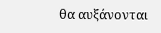θα αυξάνονται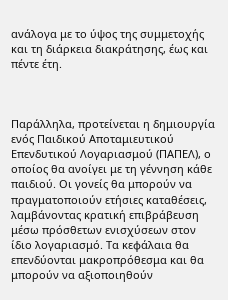ανάλογα με το ύψος της συμμετοχής και τη διάρκεια διακράτησης, έως και πέντε έτη.



Παράλληλα, προτείνεται η δημιουργία ενός Παιδικού Αποταμιευτικού Επενδυτικού Λογαριασμού (ΠΑΠΕΛ), ο οποίος θα ανοίγει με τη γέννηση κάθε παιδιού. Οι γονείς θα μπορούν να πραγματοποιούν ετήσιες καταθέσεις, λαμβάνοντας κρατική επιβράβευση μέσω πρόσθετων ενισχύσεων στον ίδιο λογαριασμό. Τα κεφάλαια θα επενδύονται μακροπρόθεσμα και θα μπορούν να αξιοποιηθούν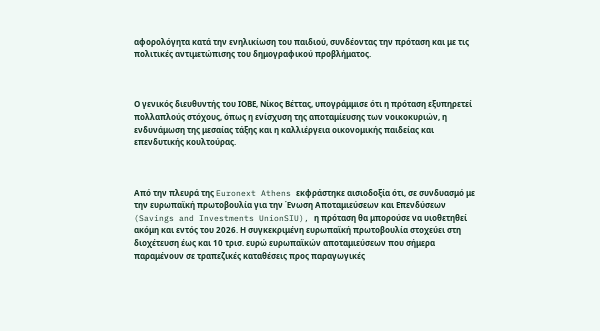αφορολόγητα κατά την ενηλικίωση του παιδιού, συνδέοντας την πρόταση και με τις πολιτικές αντιμετώπισης του δημογραφικού προβλήματος.



Ο γενικός διευθυντής του ΙΟΒΕ, Νίκος Βέττας, υπογράμμισε ότι η πρόταση εξυπηρετεί πολλαπλούς στόχους, όπως η ενίσχυση της αποταμίευσης των νοικοκυριών, η ενδυνάμωση της μεσαίας τάξης και η καλλιέργεια οικονομικής παιδείας και επενδυτικής κουλτούρας.



Από την πλευρά της Euronext Athens εκφράστηκε αισιοδοξία ότι, σε συνδυασμό με την ευρωπαϊκή πρωτοβουλία για την Ένωση Αποταμιεύσεων και Επενδύσεων (Savings and Investments UnionSIU), η πρόταση θα μπορούσε να υιοθετηθεί ακόμη και εντός του 2026. Η συγκεκριμένη ευρωπαϊκή πρωτοβουλία στοχεύει στη διοχέτευση έως και 10 τρισ. ευρώ ευρωπαϊκών αποταμιεύσεων που σήμερα παραμένουν σε τραπεζικές καταθέσεις προς παραγωγικές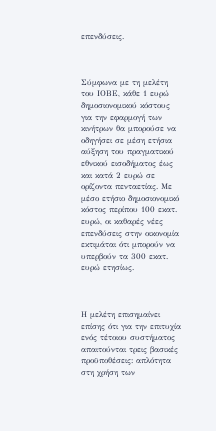επενδύσεις.



Σύμφωνα με τη μελέτη του ΙΟΒΕ, κάθε 1 ευρώ δημοσιονομικού κόστους για την εφαρμογή των κινήτρων θα μπορούσε να οδηγήσει σε μέση ετήσια αύξηση του πραγματικού εθνικού εισοδήματος έως και κατά 2 ευρώ σε ορίζοντα πενταετίας. Με μέσο ετήσιο δημοσιονομικό κόστος περίπου 100 εκατ. ευρώ, οι καθαρές νέες επενδύσεις στην οικονομία εκτιμάται ότι μπορούν να υπερβούν τα 300 εκατ. ευρώ ετησίως.



Η μελέτη επισημαίνει επίσης ότι για την επιτυχία ενός τέτοιου συστήματος απαιτούνται τρεις βασικές προϋποθέσεις: απλότητα στη χρήση των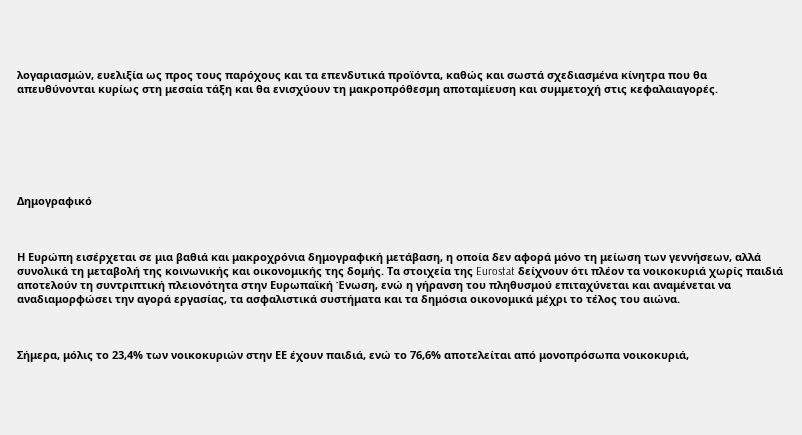λογαριασμών, ευελιξία ως προς τους παρόχους και τα επενδυτικά προϊόντα, καθώς και σωστά σχεδιασμένα κίνητρα που θα απευθύνονται κυρίως στη μεσαία τάξη και θα ενισχύουν τη μακροπρόθεσμη αποταμίευση και συμμετοχή στις κεφαλαιαγορές.







Δημογραφικό



Η Ευρώπη εισέρχεται σε μια βαθιά και μακροχρόνια δημογραφική μετάβαση, η οποία δεν αφορά μόνο τη μείωση των γεννήσεων, αλλά συνολικά τη μεταβολή της κοινωνικής και οικονομικής της δομής. Τα στοιχεία της Eurostat δείχνουν ότι πλέον τα νοικοκυριά χωρίς παιδιά αποτελούν τη συντριπτική πλειονότητα στην Ευρωπαϊκή Ένωση, ενώ η γήρανση του πληθυσμού επιταχύνεται και αναμένεται να αναδιαμορφώσει την αγορά εργασίας, τα ασφαλιστικά συστήματα και τα δημόσια οικονομικά μέχρι το τέλος του αιώνα.



Σήμερα, μόλις το 23,4% των νοικοκυριών στην ΕΕ έχουν παιδιά, ενώ το 76,6% αποτελείται από μονοπρόσωπα νοικοκυριά,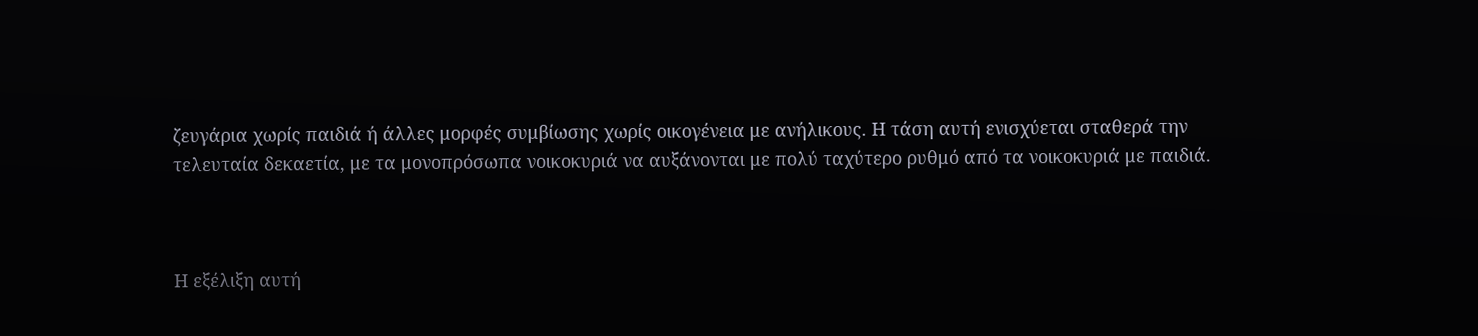ζευγάρια χωρίς παιδιά ή άλλες μορφές συμβίωσης χωρίς οικογένεια με ανήλικους. Η τάση αυτή ενισχύεται σταθερά την τελευταία δεκαετία, με τα μονοπρόσωπα νοικοκυριά να αυξάνονται με πολύ ταχύτερο ρυθμό από τα νοικοκυριά με παιδιά.



Η εξέλιξη αυτή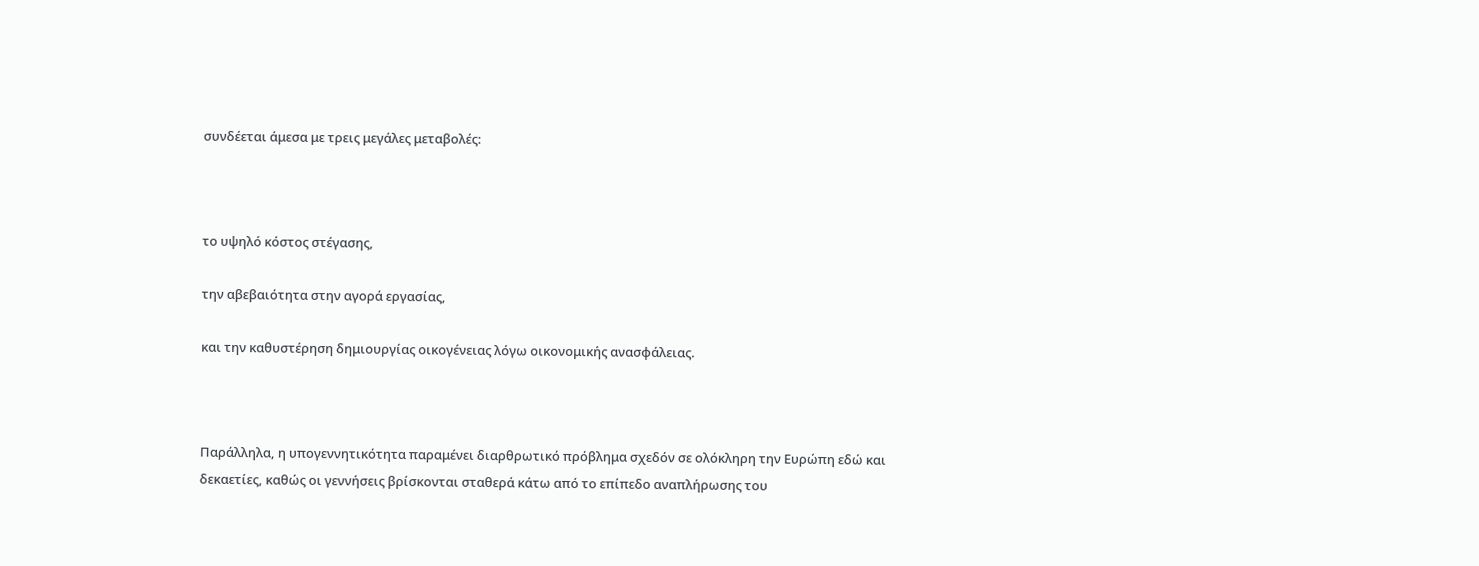συνδέεται άμεσα με τρεις μεγάλες μεταβολές:



το υψηλό κόστος στέγασης,

την αβεβαιότητα στην αγορά εργασίας,

και την καθυστέρηση δημιουργίας οικογένειας λόγω οικονομικής ανασφάλειας.



Παράλληλα, η υπογεννητικότητα παραμένει διαρθρωτικό πρόβλημα σχεδόν σε ολόκληρη την Ευρώπη εδώ και δεκαετίες, καθώς οι γεννήσεις βρίσκονται σταθερά κάτω από το επίπεδο αναπλήρωσης του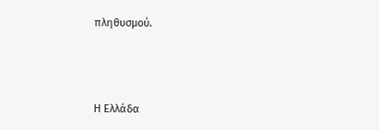πληθυσμού.



Η Ελλάδα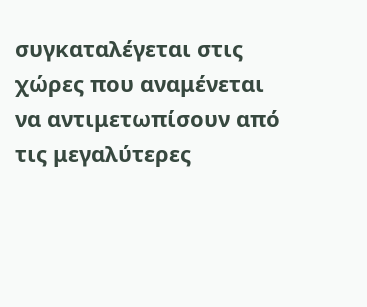συγκαταλέγεται στις χώρες που αναμένεται να αντιμετωπίσουν από τις μεγαλύτερες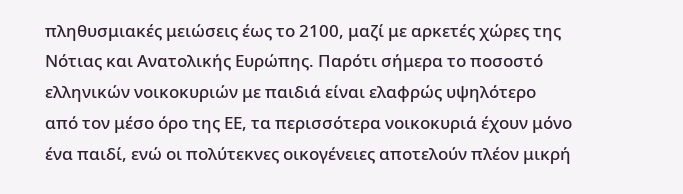πληθυσμιακές μειώσεις έως το 2100, μαζί με αρκετές χώρες της Νότιας και Ανατολικής Ευρώπης. Παρότι σήμερα το ποσοστό ελληνικών νοικοκυριών με παιδιά είναι ελαφρώς υψηλότερο από τον μέσο όρο της ΕΕ, τα περισσότερα νοικοκυριά έχουν μόνο ένα παιδί, ενώ οι πολύτεκνες οικογένειες αποτελούν πλέον μικρή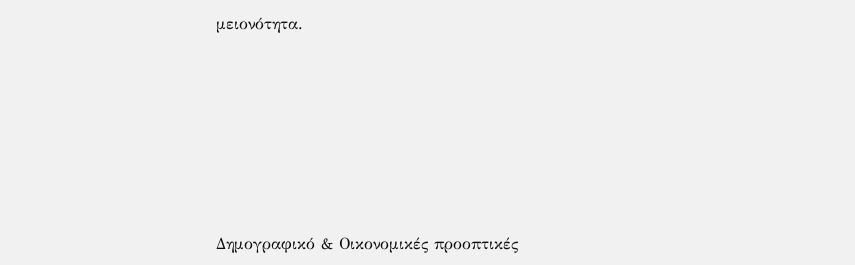μειονότητα.







Δημογραφικό & Οικονομικές προοπτικές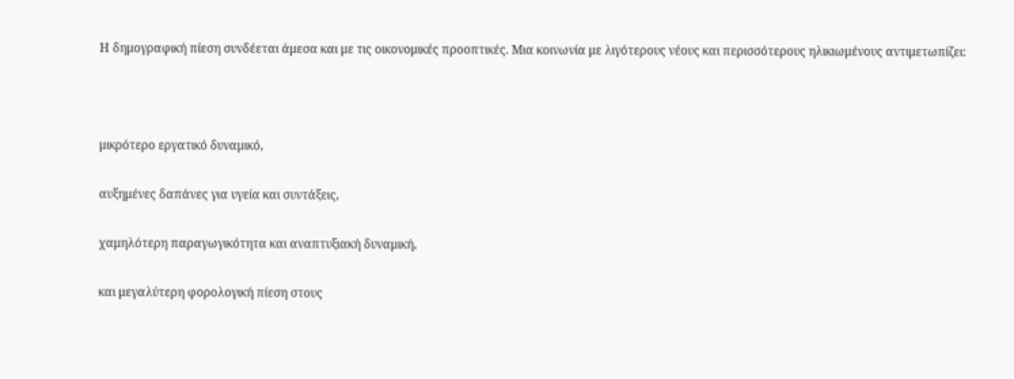Η δημογραφική πίεση συνδέεται άμεσα και με τις οικονομικές προοπτικές. Μια κοινωνία με λιγότερους νέους και περισσότερους ηλικιωμένους αντιμετωπίζει:



μικρότερο εργατικό δυναμικό,

αυξημένες δαπάνες για υγεία και συντάξεις,

χαμηλότερη παραγωγικότητα και αναπτυξιακή δυναμική,

και μεγαλύτερη φορολογική πίεση στους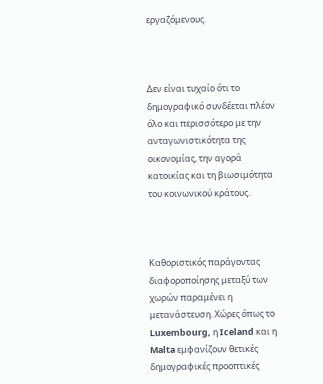εργαζόμενους.



Δεν είναι τυχαίο ότι το δημογραφικό συνδέεται πλέον όλο και περισσότερο με την ανταγωνιστικότητα της οικονομίας, την αγορά κατοικίας και τη βιωσιμότητα του κοινωνικού κράτους.



Καθοριστικός παράγοντας διαφοροποίησης μεταξύ των χωρών παραμένει η μετανάστευση. Χώρες όπως το Luxembourg, η Iceland και η Malta εμφανίζουν θετικές δημογραφικές προοπτικές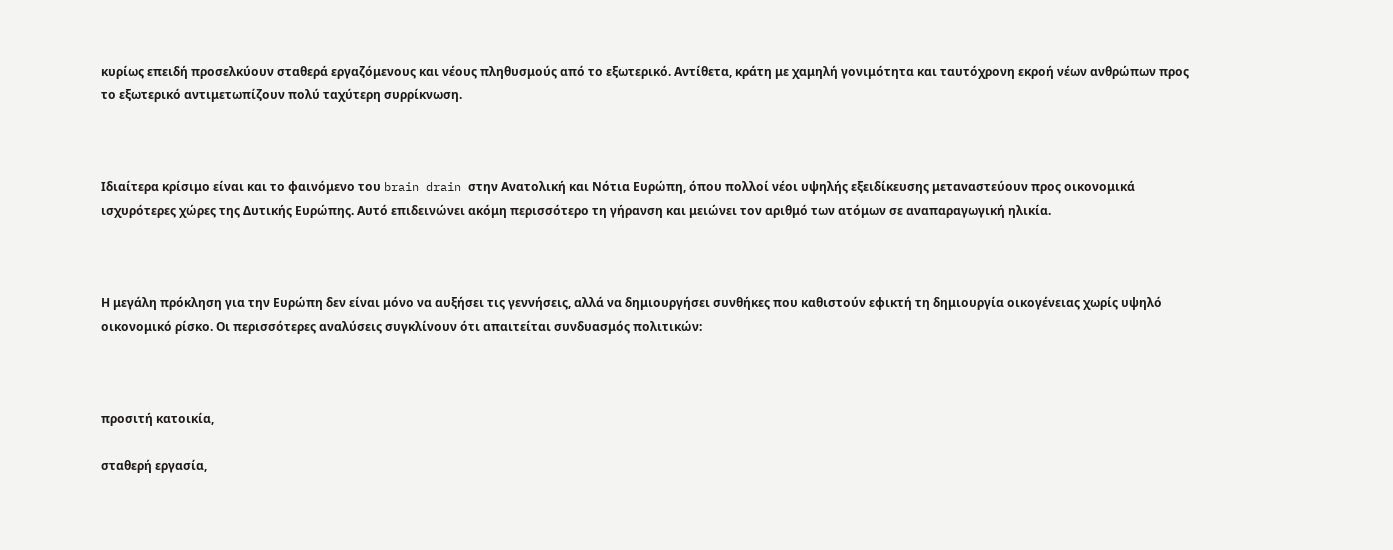κυρίως επειδή προσελκύουν σταθερά εργαζόμενους και νέους πληθυσμούς από το εξωτερικό. Αντίθετα, κράτη με χαμηλή γονιμότητα και ταυτόχρονη εκροή νέων ανθρώπων προς το εξωτερικό αντιμετωπίζουν πολύ ταχύτερη συρρίκνωση.



Ιδιαίτερα κρίσιμο είναι και το φαινόμενο του brain drain στην Ανατολική και Νότια Ευρώπη, όπου πολλοί νέοι υψηλής εξειδίκευσης μεταναστεύουν προς οικονομικά ισχυρότερες χώρες της Δυτικής Ευρώπης. Αυτό επιδεινώνει ακόμη περισσότερο τη γήρανση και μειώνει τον αριθμό των ατόμων σε αναπαραγωγική ηλικία.



Η μεγάλη πρόκληση για την Ευρώπη δεν είναι μόνο να αυξήσει τις γεννήσεις, αλλά να δημιουργήσει συνθήκες που καθιστούν εφικτή τη δημιουργία οικογένειας χωρίς υψηλό οικονομικό ρίσκο. Οι περισσότερες αναλύσεις συγκλίνουν ότι απαιτείται συνδυασμός πολιτικών:



προσιτή κατοικία,

σταθερή εργασία,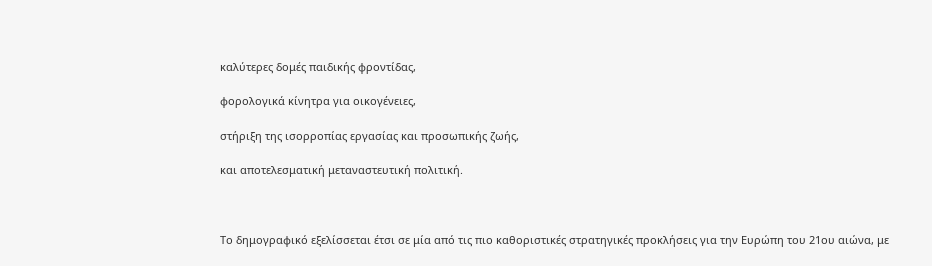καλύτερες δομές παιδικής φροντίδας,

φορολογικά κίνητρα για οικογένειες,

στήριξη της ισορροπίας εργασίας και προσωπικής ζωής,

και αποτελεσματική μεταναστευτική πολιτική.



Το δημογραφικό εξελίσσεται έτσι σε μία από τις πιο καθοριστικές στρατηγικές προκλήσεις για την Ευρώπη του 21ου αιώνα, με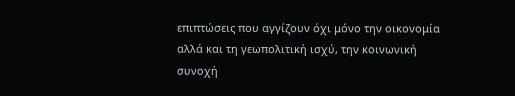επιπτώσεις που αγγίζουν όχι μόνο την οικονομία αλλά και τη γεωπολιτική ισχύ, την κοινωνική συνοχή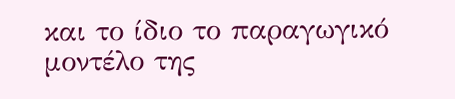και το ίδιο το παραγωγικό μοντέλο της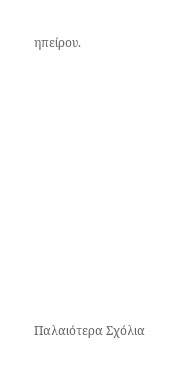ηπείρου.












Παλαιότερα Σχόλια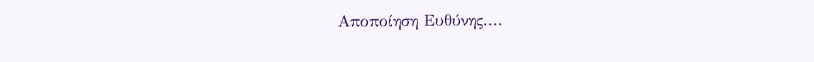Αποποίηση Ευθύνης....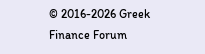© 2016-2026 Greek Finance Forum